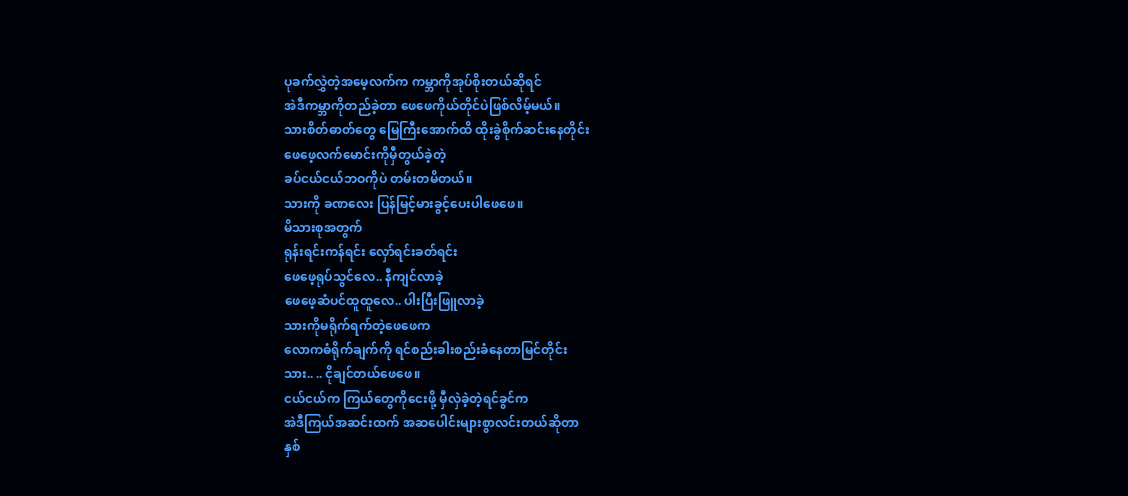ပုခက်လွှဲတဲ့အမေ့လက်က ကမ္ဘာကိုအုပ်စိုးတယ်ဆိုရင်
အဲဒီကမ္ဘာကိုတည်ခဲ့တာ ဖေဖေကိုယ်တိုင်ပဲဖြစ်လိမ့်မယ်။
သားစိတ်ဓာတ်တွေ မြေကြီးအောက်ထိ ထိုးခွဲစိုက်ဆင်းနေတိုင်း
ဖေဖေ့လက်မောင်းကိုမှီတွယ်ခဲ့တဲ့
ခပ်ငယ်ငယ်ဘဝကိုပဲ တမ်းတမိတယ်။
သားကို ခဏလေး ပြန်မြင့်မားခွင့်ပေးပါဖေဖေ။
မိသားစုအတွက်
ရုန်းရင်းကန်ရင်း လှော်ရင်းခတ်ရင်း
ဖေဖေ့ရုပ်သွင်လေ.. နီကျင်လာခဲ့
ဖေဖေ့ဆံပင်ထူထူလေ.. ပါးပြီးဖြူလာခဲ့
သားကိုမရိုက်ရက်တဲ့ဖေဖေက
လောကဓံရိုက်ချက်ကို ရင်စည်းခါးစည်းခံနေတာမြင်တိုင်း
သား.. .. ငိုချင်တယ်ဖေဖေ။
ငယ်ငယ်က ကြယ်တွေကိုငေးဖို့ မှီလှဲခဲ့တဲ့ရင်ခွင်က
အဲဒီကြယ်အဆင်းထက် အဆပေါင်းများစွာလင်းတယ်ဆိုတာ
နှစ်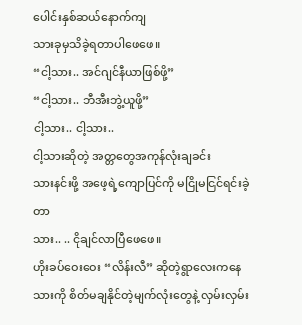ပေါင်းနှစ်ဆယ်နောက်ကျ
သားခုမှသိခဲ့ရတာပါဖေဖေ။
“ငါ့သား.. အင်ဂျင်နီယာဖြစ်ဖို့”
“ငါ့သား.. ဘီအီးဘွဲ့ယူဖို့”
ငါ့သား.. ငါ့သား..
ငါ့သားဆိုတဲ့ အတ္တတွေအကုန်လုံးချခင်း
သားနင်းဖို့ အဖေ့ရဲ့ကျောပြင်ကို မငြိုမငြင်ရင်းခဲ့တာ
သား.. .. ငိုချင်လာပြီဖေဖေ။
ဟိုးခပ်ဝေးဝေး “လိန်းလီ” ဆိုတဲ့ရွာလေးကနေ
သားကို စိတ်မချနိုင်တဲ့မျက်လုံးတွေနဲ့ လှမ်းလှမ်း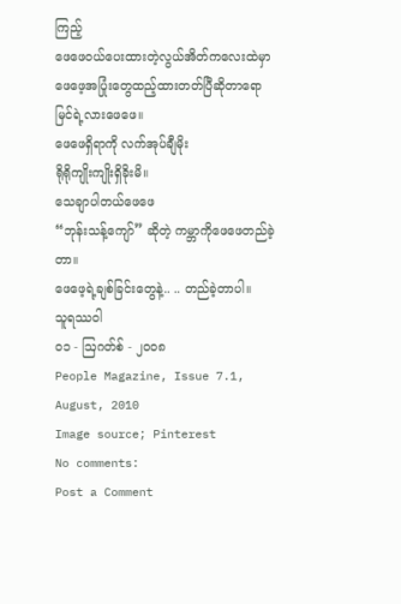ကြည့်
ဖေဖေဝယ်ပေးထားတဲ့လွယ်အိတ်ကလေးထဲမှာ
ဖေဖေ့အပြုံးတွေထည့်ထားတတ်ပြီဆိုတာရော မြင်ရဲ့လားဖေဖေ။
ဖေဖေရှိရာကို လက်အုပ်ချီမိုး
ရိုရိုကျိုးကျိုးရှိခိုးမိ။
သေချာပါတယ်ဖေဖေ
“ဘုန်းသန့်ကျော်” ဆိုတဲ့ ကမ္ဘာကိုဖေဖေတည်ခဲ့တာ။
ဖေဖေ့ရဲ့ချစ်ခြင်းတွေနဲ့.. .. တည်ခဲ့တာပါ။
သူရဿဝါ
၀၁ - ဩဂတ်စ် - ၂၀၀၈
People Magazine, Issue 7.1, August, 2010
Image source; Pinterest
No comments:
Post a Comment